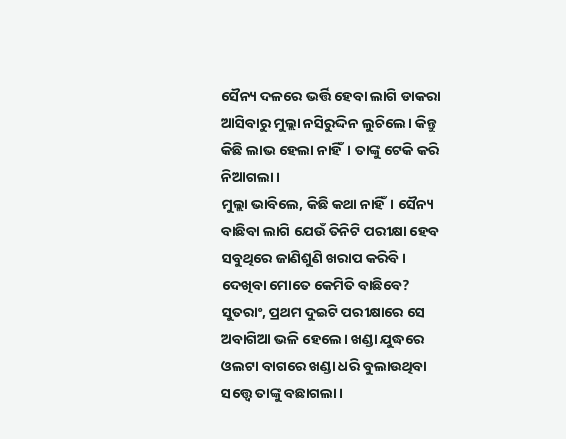ସୈନ୍ୟ ଦଳରେ ଭର୍ତ୍ତି ହେବା ଲାଗି ଡାକରା ଆସିବାରୁ ମୁଲ୍ଲା ନସିରୁଦ୍ଦିନ ଲୁଚିଲେ। କିନ୍ତୁ କିଛି ଲାଭ ହେଲା ନାହିଁ। ତାଙ୍କୁ ଟେକି କରି ନିଆଗଲା।
ମୁଲ୍ଲା ଭାବିଲେ, କିଛି କଥା ନାହିଁ। ସୈନ୍ୟ ବାଛିବା ଲାଗି ଯେଉଁ ତିନିଟି ପରୀକ୍ଷା ହେବ ସବୁଥିରେ ଜାଣିଶୁଣି ଖରାପ କରିବି। ଦେଖିବା ମୋତେ କେମିତି ବାଛିବେ?
ସୁତରାଂ, ପ୍ରଥମ ଦୁଇଟି ପରୀକ୍ଷାରେ ସେ ଅବାଗିଆ ଭଳି ହେଲେ। ଖଣ୍ଡା ଯୁଦ୍ଧରେ ଓଲଟା ବାଗରେ ଖଣ୍ଡା ଧରି ବୁଲାଉଥିବା ସତ୍ତ୍ବେ ତାଙ୍କୁ ବଛାଗଲା।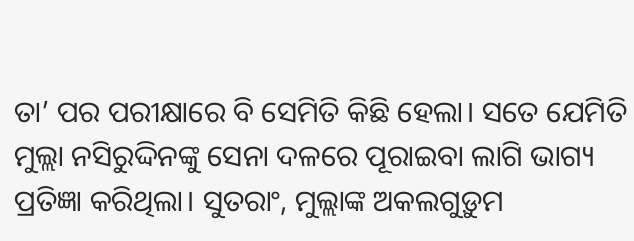ତା’ ପର ପରୀକ୍ଷାରେ ବି ସେମିତି କିଛି ହେଲା। ସତେ ଯେମିତି ମୁଲ୍ଲା ନସିରୁଦ୍ଦିନଙ୍କୁ ସେନା ଦଳରେ ପୂରାଇବା ଲାଗି ଭାଗ୍ୟ ପ୍ରତିଜ୍ଞା କରିଥିଲା। ସୁତରାଂ, ମୁଲ୍ଲାଙ୍କ ଅକଲଗୁଡ଼ୁମ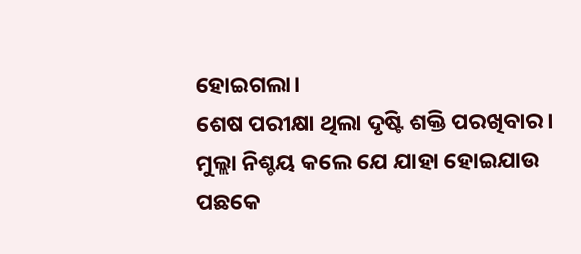ହୋଇଗଲା।
ଶେଷ ପରୀକ୍ଷା ଥିଲା ଦୃଷ୍ଟି ଶକ୍ତି ପରଖିବାର। ମୁଲ୍ଲା ନିଶ୍ଚୟ କଲେ ଯେ ଯାହା ହୋଇଯାଉ ପଛକେ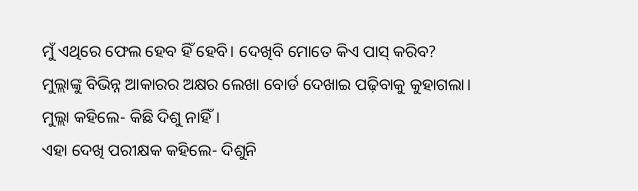ମୁଁ ଏଥିରେ ଫେଲ ହେବ ହିଁ ହେବି। ଦେଖିବି ମୋତେ କିଏ ପାସ୍ କରିବ?
ମୁଲ୍ଲାଙ୍କୁ ବିଭିନ୍ନ ଆକାରର ଅକ୍ଷର ଲେଖା ବୋର୍ଡ ଦେଖାଇ ପଢ଼ିବାକୁ କୁହାଗଲା।
ମୁଲ୍ଲା କହିଲେ- କିଛି ଦିଶୁ ନାହିଁ।
ଏହା ଦେଖି ପରୀକ୍ଷକ କହିଲେ- ଦିଶୁନି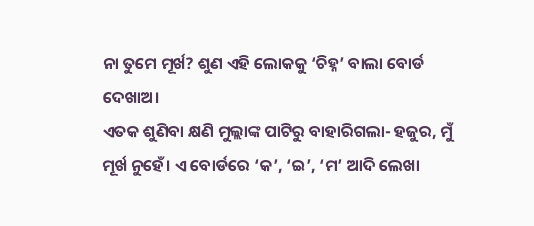ନା ତୁମେ ମୂର୍ଖ? ଶୁଣ ଏହି ଲୋକକୁ ‘ଚିହ୍ନ’ ବାଲା ବୋର୍ଡ ଦେଖାଅ।
ଏତକ ଶୁଣିବା କ୍ଷଣି ମୁଲ୍ଲାଙ୍କ ପାଟିରୁ ବାହାରିଗଲା- ହଜୁର, ମୁଁ ମୂର୍ଖ ନୁହେଁ। ଏ ବୋର୍ଡରେ ‘କ’, ‘ଇ’, ‘ମ’ ଆଦି ଲେଖା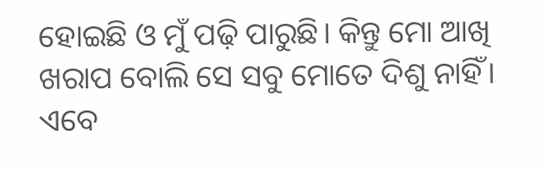ହୋଇଛି ଓ ମୁଁ ପଢ଼ି ପାରୁଛି। କିନ୍ତୁ ମୋ ଆଖି ଖରାପ ବୋଲି ସେ ସବୁ ମୋତେ ଦିଶୁ ନାହିଁ।
ଏବେ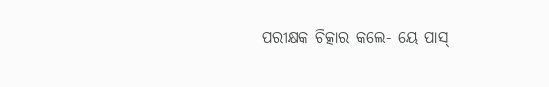ପରୀକ୍ଷକ ଚିତ୍କାର କଲେ- ୟେ ପାସ୍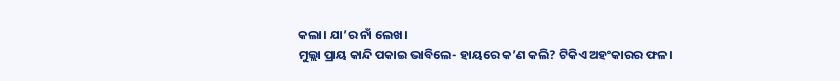କଲା। ଯା’ର ନାଁ ଲେଖ।
ମୁଲ୍ଲା ପ୍ରାୟ କାନ୍ଦି ପକାଇ ଭାବିଲେ- ହାୟରେ କ’ଣ କଲି? ଟିକିଏ ଅହଂକାରର ଫଳ।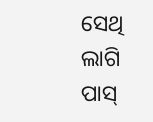ସେଥି ଲାଗି ପାସ୍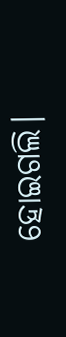ହୋଇଗଲି।